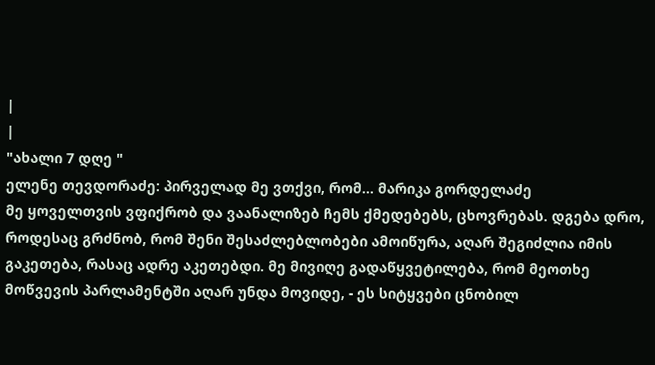|
|
"ახალი 7 დღე "
ელენე თევდორაძე: პირველად მე ვთქვი, რომ... მარიკა გორდელაძე
მე ყოველთვის ვფიქრობ და ვაანალიზებ ჩემს ქმედებებს, ცხოვრებას. დგება დრო, როდესაც გრძნობ, რომ შენი შესაძლებლობები ამოიწურა, აღარ შეგიძლია იმის გაკეთება, რასაც ადრე აკეთებდი. მე მივიღე გადაწყვეტილება, რომ მეოთხე მოწვევის პარლამენტში აღარ უნდა მოვიდე, - ეს სიტყვები ცნობილ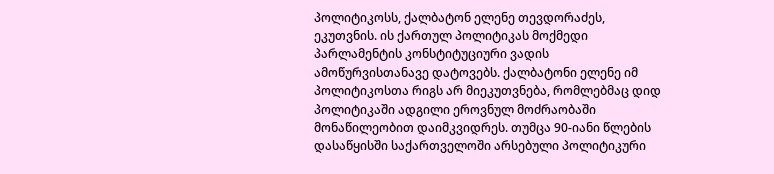პოლიტიკოსს, ქალბატონ ელენე თევდორაძეს, ეკუთვნის. ის ქართულ პოლიტიკას მოქმედი პარლამენტის კონსტიტუციური ვადის ამოწურვისთანავე დატოვებს. ქალბატონი ელენე იმ პოლიტიკოსთა რიგს არ მიეკუთვნება, რომლებმაც დიდ პოლიტიკაში ადგილი ეროვნულ მოძრაობაში მონაწილეობით დაიმკვიდრეს. თუმცა 90-იანი წლების დასაწყისში საქართველოში არსებული პოლიტიკური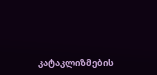კატაკლიზმების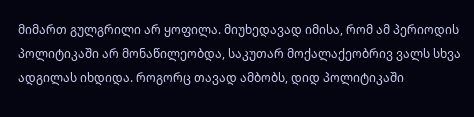მიმართ გულგრილი არ ყოფილა. მიუხედავად იმისა, რომ ამ პერიოდის პოლიტიკაში არ მონაწილეობდა, საკუთარ მოქალაქეობრივ ვალს სხვა ადგილას იხდიდა. როგორც თავად ამბობს, დიდ პოლიტიკაში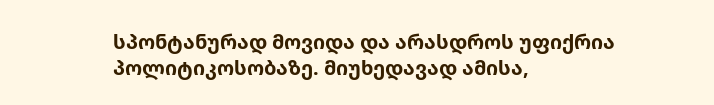სპონტანურად მოვიდა და არასდროს უფიქრია პოლიტიკოსობაზე. მიუხედავად ამისა,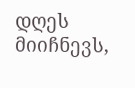დღეს მიიჩნევს,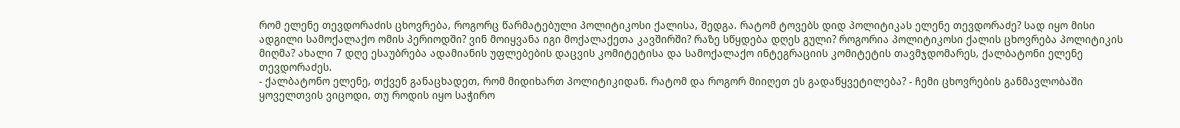რომ ელენე თევდორაძის ცხოვრება, როგორც წარმატებული პოლიტიკოსი ქალისა, შედგა. რატომ ტოვებს დიდ პოლიტიკას ელენე თევდორაძე? სად იყო მისი ადგილი სამოქალაქო ომის პერიოდში? ვინ მოიყვანა იგი მოქალაქეთა კავშირში? რაზე სწყდება დღეს გული? როგორია პოლიტიკოსი ქალის ცხოვრება პოლიტიკის მიღმა? ახალი 7 დღე ესაუბრება ადამიანის უფლებების დაცვის კომიტეტისა და სამოქალაქო ინტეგრაციის კომიტეტის თავმჯდომარეს, ქალბატონი ელენე თევდორაძეს.
- ქალბატონო ელენე, თქვენ განაცხადეთ, რომ მიდიხართ პოლიტიკიდან. რატომ და როგორ მიიღეთ ეს გადაწყვეტილება? - ჩემი ცხოვრების განმავლობაში ყოველთვის ვიცოდი, თუ როდის იყო საჭირო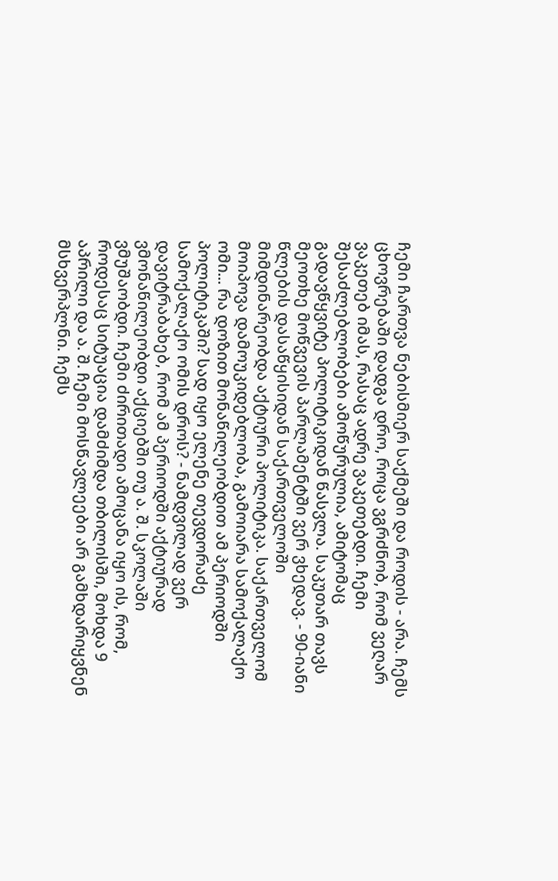ჩემი ჩართვა ნებისმიერ საქმეში და როდის - არა. ჩემს ცხოვრებაში დადგა დრო, როცა ვგრძნობ, რომ ვეღარ ვაკეთებ იმას, რასაც ადრე ვაკეთებდი. ჩემი შესაძლებლობები ამოწურულია, ამიტომაც გადავწყვიტე პოლიტიკიდან წასვლა. საკუთარ თავს მეოთხე მოწვევის პარლამენტში ვერ ვხედავ. - 90-იანი წლების დასაწყისიდან საქართველოში მიმდინარეობდა აქტიური პოლიტიკა. საქართველომ მოიპოვა დამოუკიდებლობა, გამოიარა სამოქალაქო ომი... რა დოზით მონაწილეობდით ამ პერიოდში პოლიტიკაში? სად იყო ელენე თევდორაძე სამოქალაქო ომის დროს? - ნამდვილად ვერ დავიტრაბახებ, რომ ამ პერიოდში აქტიურად ვმონაწილეობდი აქციებში თუ ა. შ. სკოლაში ვმუშაობდი. ჩემი ძირითადი ამოცანა იყო ის, რომ, როდესაც სიტუაცია დამძიმდა თბილისში, მოხდა 9 აპრილი და ა. შ. ჩემი მოსწავლეები არ გამხდარიყვნენ მსხვერპლნი. ჩემს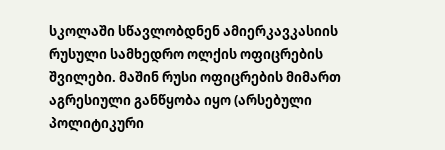სკოლაში სწავლობდნენ ამიერკავკასიის რუსული სამხედრო ოლქის ოფიცრების შვილები. მაშინ რუსი ოფიცრების მიმართ აგრესიული განწყობა იყო (არსებული პოლიტიკური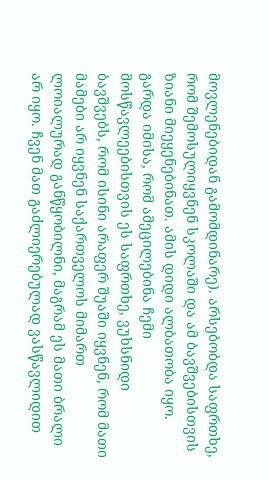მოვლენებიდან გამომდინარე). არსებობდა საფრთხე, რომ შემოსულიყვნენ სკოლაში და ამ ბავშვებისთვის ზიანი მიეყენებინათ. ამის დიდი ალბათობა იყო. გარდა იმისა, რომ ამეცილებინა ჩემი მოსწავლეებისთვის ეს საფრთხე, ვუხსნიდი ბავშვებს, რომ ისინი არაფერ შუაში იყვნენ, რომ მათი მამები არ იყვნენ საქართველოს მიმართ ლოიალურად განწყობილნი, მაგრამ ეს მათი ბრალი არ იყო. ჩვენ მათ გაძლიერებულად ვასწავლიდით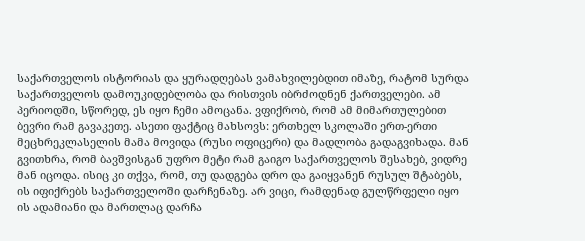საქართველოს ისტორიას და ყურადღებას ვამახვილებდით იმაზე, რატომ სურდა საქართველოს დამოუკიდებლობა და რისთვის იბრძოდნენ ქართველები. ამ პერიოდში, სწორედ, ეს იყო ჩემი ამოცანა. ვფიქრობ, რომ ამ მიმართულებით ბევრი რამ გავაკეთე. ასეთი ფაქტიც მახსოვს: ერთხელ სკოლაში ერთ-ერთი მეცხრეკლასელის მამა მოვიდა (რუსი ოფიცერი) და მადლობა გადაგვიხადა. მან გვითხრა, რომ ბავშვისგან უფრო მეტი რამ გაიგო საქართველოს შესახებ, ვიდრე მან იცოდა. ისიც კი თქვა, რომ, თუ დადგება დრო და გაიყვანენ რუსულ შტაბებს, ის იფიქრებს საქართველოში დარჩენაზე. არ ვიცი, რამდენად გულწრფელი იყო ის ადამიანი და მართლაც დარჩა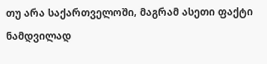თუ არა საქართველოში, მაგრამ ასეთი ფაქტი ნამდვილად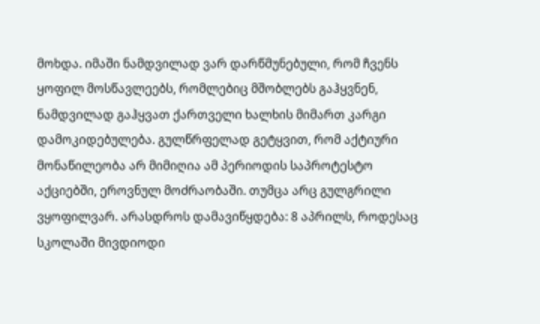მოხდა. იმაში ნამდვილად ვარ დარწმუნებული, რომ ჩვენს ყოფილ მოსწავლეებს, რომლებიც მშობლებს გაჰყვნენ, ნამდვილად გაჰყვათ ქართველი ხალხის მიმართ კარგი დამოკიდებულება. გულწრფელად გეტყვით, რომ აქტიური მონაწილეობა არ მიმიღია ამ პერიოდის საპროტესტო აქციებში, ეროვნულ მოძრაობაში. თუმცა არც გულგრილი ვყოფილვარ. არასდროს დამავიწყდება: 8 აპრილს, როდესაც სკოლაში მივდიოდი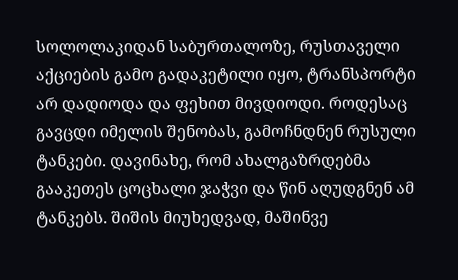სოლოლაკიდან საბურთალოზე, რუსთაველი აქციების გამო გადაკეტილი იყო, ტრანსპორტი არ დადიოდა და ფეხით მივდიოდი. როდესაც გავცდი იმელის შენობას, გამოჩნდნენ რუსული ტანკები. დავინახე, რომ ახალგაზრდებმა გააკეთეს ცოცხალი ჯაჭვი და წინ აღუდგნენ ამ ტანკებს. შიშის მიუხედვად, მაშინვე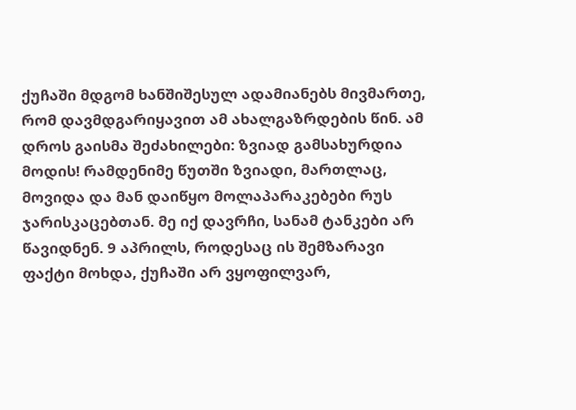ქუჩაში მდგომ ხანშიშესულ ადამიანებს მივმართე, რომ დავმდგარიყავით ამ ახალგაზრდების წინ. ამ დროს გაისმა შეძახილები: ზვიად გამსახურდია მოდის! რამდენიმე წუთში ზვიადი, მართლაც, მოვიდა და მან დაიწყო მოლაპარაკებები რუს ჯარისკაცებთან. მე იქ დავრჩი, სანამ ტანკები არ წავიდნენ. 9 აპრილს, როდესაც ის შემზარავი ფაქტი მოხდა, ქუჩაში არ ვყოფილვარ,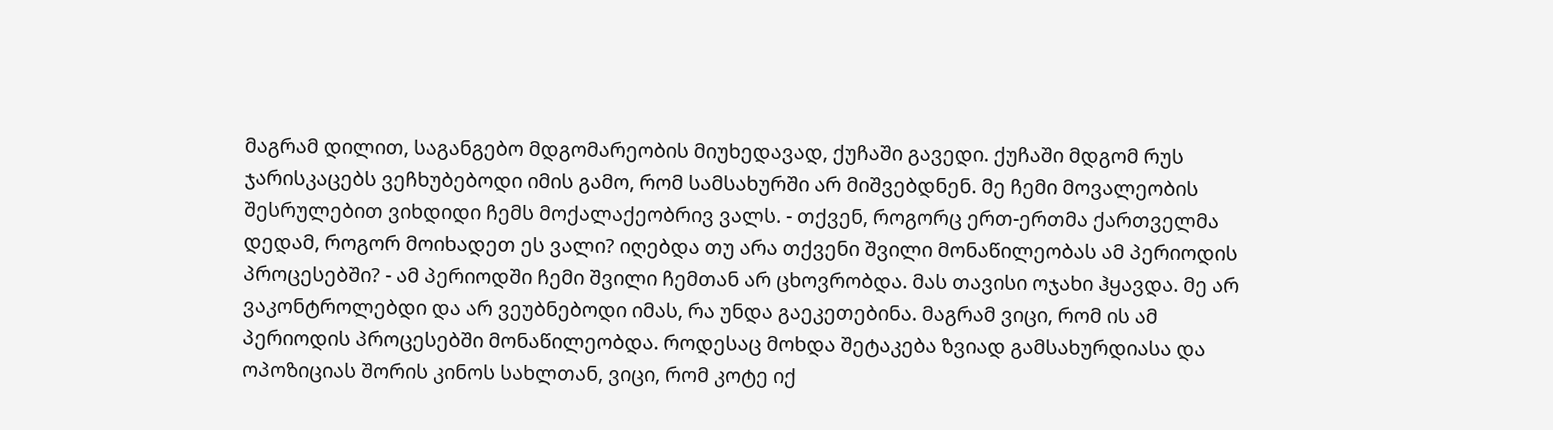მაგრამ დილით, საგანგებო მდგომარეობის მიუხედავად, ქუჩაში გავედი. ქუჩაში მდგომ რუს ჯარისკაცებს ვეჩხუბებოდი იმის გამო, რომ სამსახურში არ მიშვებდნენ. მე ჩემი მოვალეობის შესრულებით ვიხდიდი ჩემს მოქალაქეობრივ ვალს. - თქვენ, როგორც ერთ-ერთმა ქართველმა დედამ, როგორ მოიხადეთ ეს ვალი? იღებდა თუ არა თქვენი შვილი მონაწილეობას ამ პერიოდის პროცესებში? - ამ პერიოდში ჩემი შვილი ჩემთან არ ცხოვრობდა. მას თავისი ოჯახი ჰყავდა. მე არ ვაკონტროლებდი და არ ვეუბნებოდი იმას, რა უნდა გაეკეთებინა. მაგრამ ვიცი, რომ ის ამ პერიოდის პროცესებში მონაწილეობდა. როდესაც მოხდა შეტაკება ზვიად გამსახურდიასა და ოპოზიციას შორის კინოს სახლთან, ვიცი, რომ კოტე იქ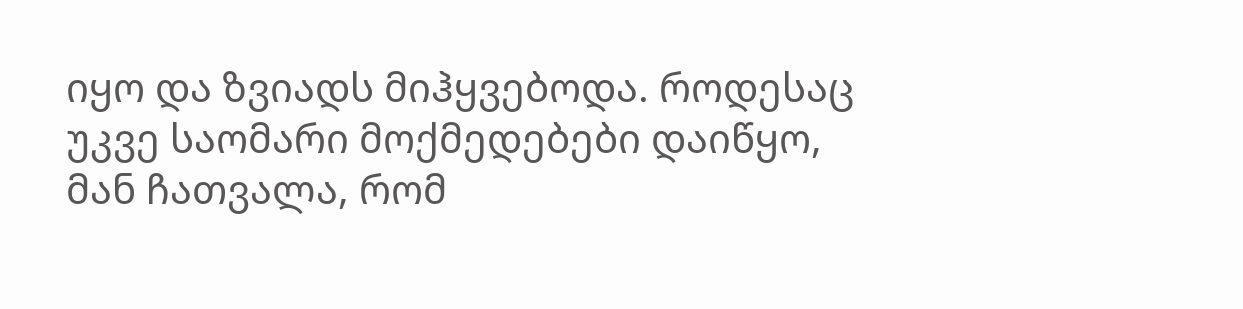იყო და ზვიადს მიჰყვებოდა. როდესაც უკვე საომარი მოქმედებები დაიწყო, მან ჩათვალა, რომ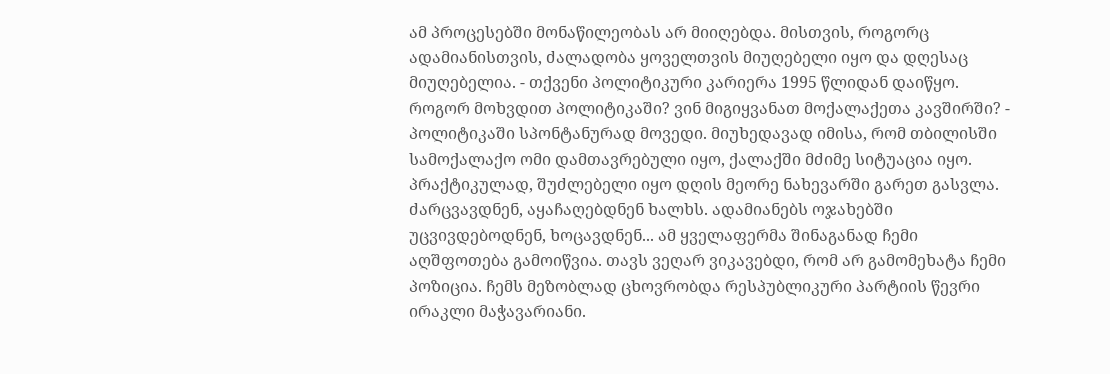ამ პროცესებში მონაწილეობას არ მიიღებდა. მისთვის, როგორც ადამიანისთვის, ძალადობა ყოველთვის მიუღებელი იყო და დღესაც მიუღებელია. - თქვენი პოლიტიკური კარიერა 1995 წლიდან დაიწყო. როგორ მოხვდით პოლიტიკაში? ვინ მიგიყვანათ მოქალაქეთა კავშირში? - პოლიტიკაში სპონტანურად მოვედი. მიუხედავად იმისა, რომ თბილისში სამოქალაქო ომი დამთავრებული იყო, ქალაქში მძიმე სიტუაცია იყო. პრაქტიკულად, შუძლებელი იყო დღის მეორე ნახევარში გარეთ გასვლა. ძარცვავდნენ, აყაჩაღებდნენ ხალხს. ადამიანებს ოჯახებში უცვივდებოდნენ, ხოცავდნენ... ამ ყველაფერმა შინაგანად ჩემი აღშფოთება გამოიწვია. თავს ვეღარ ვიკავებდი, რომ არ გამომეხატა ჩემი პოზიცია. ჩემს მეზობლად ცხოვრობდა რესპუბლიკური პარტიის წევრი ირაკლი მაჭავარიანი.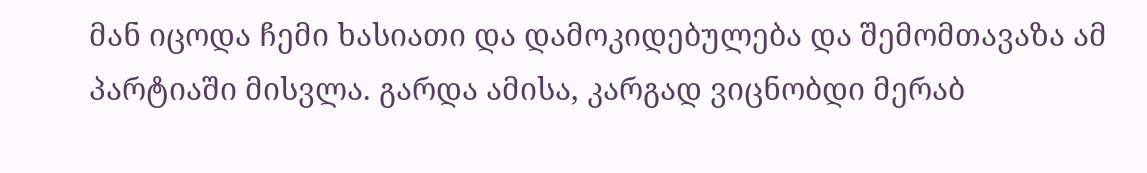მან იცოდა ჩემი ხასიათი და დამოკიდებულება და შემომთავაზა ამ პარტიაში მისვლა. გარდა ამისა, კარგად ვიცნობდი მერაბ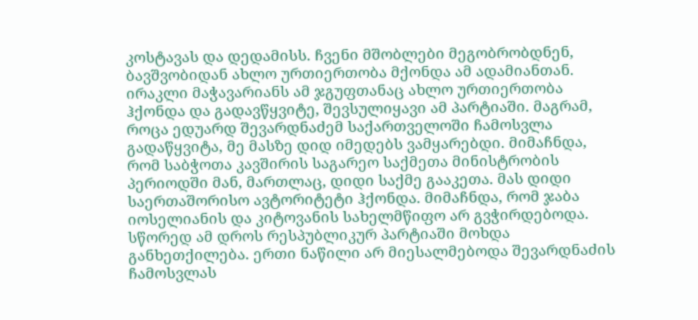კოსტავას და დედამისს. ჩვენი მშობლები მეგობრობდნენ, ბავშვობიდან ახლო ურთიერთობა მქონდა ამ ადამიანთან. ირაკლი მაჭავარიანს ამ ჯგუფთანაც ახლო ურთიერთობა ჰქონდა და გადავწყვიტე, შევსულიყავი ამ პარტიაში. მაგრამ, როცა ედუარდ შევარდნაძემ საქართველოში ჩამოსვლა გადაწყვიტა, მე მასზე დიდ იმედებს ვამყარებდი. მიმაჩნდა, რომ საბჭოთა კავშირის საგარეო საქმეთა მინისტრობის პერიოდში მან, მართლაც, დიდი საქმე გააკეთა. მას დიდი საერთაშორისო ავტორიტეტი ჰქონდა. მიმაჩნდა, რომ ჯაბა იოსელიანის და კიტოვანის სახელმწიფო არ გვჭირდებოდა. სწორედ ამ დროს რესპუბლიკურ პარტიაში მოხდა განხეთქილება. ერთი ნაწილი არ მიესალმებოდა შევარდნაძის ჩამოსვლას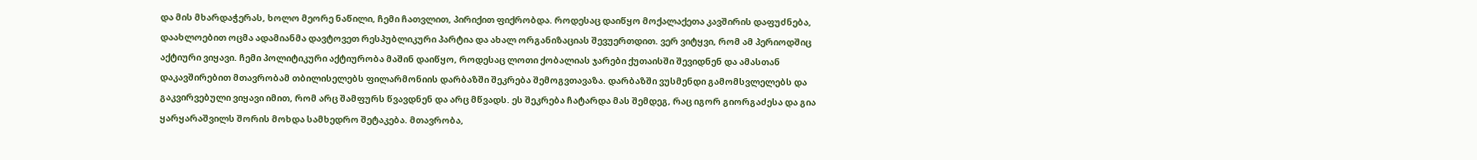და მის მხარდაჭერას, ხოლო მეორე ნაწილი, ჩემი ჩათვლით, პირიქით ფიქრობდა. როდესაც დაიწყო მოქალაქეთა კავშირის დაფუძნება, დაახლოებით ოცმა ადამიანმა დავტოვეთ რესპუბლიკური პარტია და ახალ ორგანიზაციას შევუერთდით. ვერ ვიტყვი, რომ ამ პერიოდშიც აქტიური ვიყავი. ჩემი პოლიტიკური აქტიურობა მაშინ დაიწყო, როდესაც ლოთი ქობალიას ჯარები ქუთაისში შევიდნენ და ამასთან დაკავშირებით მთავრობამ თბილისელებს ფილარმონიის დარბაზში შეკრება შემოგვთავაზა. დარბაზში ვუსმენდი გამომსვლელებს და გაკვირვებული ვიყავი იმით, რომ არც შამფურს წვავდნენ და არც მწვადს. ეს შეკრება ჩატარდა მას შემდეგ, რაც იგორ გიორგაძესა და გია ყარყარაშვილს შორის მოხდა სამხედრო შეტაკება. მთავრობა,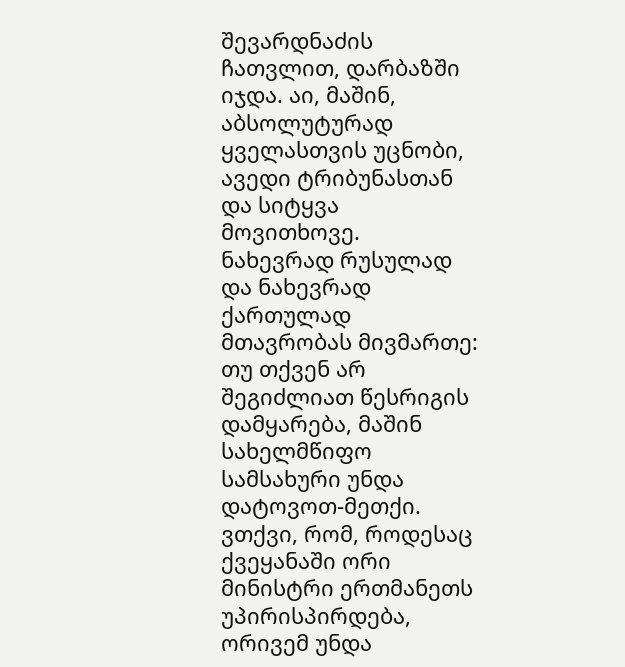შევარდნაძის ჩათვლით, დარბაზში იჯდა. აი, მაშინ, აბსოლუტურად ყველასთვის უცნობი, ავედი ტრიბუნასთან და სიტყვა მოვითხოვე. ნახევრად რუსულად და ნახევრად ქართულად მთავრობას მივმართე: თუ თქვენ არ შეგიძლიათ წესრიგის დამყარება, მაშინ სახელმწიფო სამსახური უნდა დატოვოთ-მეთქი. ვთქვი, რომ, როდესაც ქვეყანაში ორი მინისტრი ერთმანეთს უპირისპირდება, ორივემ უნდა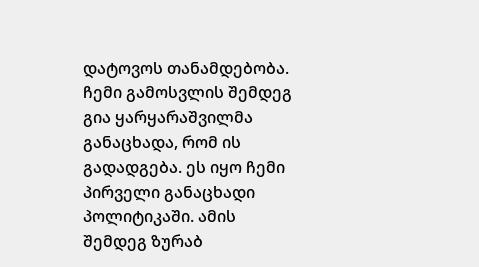დატოვოს თანამდებობა. ჩემი გამოსვლის შემდეგ გია ყარყარაშვილმა განაცხადა, რომ ის გადადგება. ეს იყო ჩემი პირველი განაცხადი პოლიტიკაში. ამის შემდეგ ზურაბ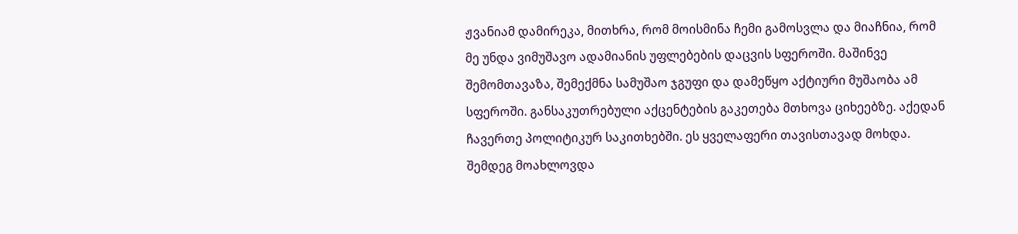ჟვანიამ დამირეკა, მითხრა, რომ მოისმინა ჩემი გამოსვლა და მიაჩნია, რომ მე უნდა ვიმუშავო ადამიანის უფლებების დაცვის სფეროში. მაშინვე შემომთავაზა, შემექმნა სამუშაო ჯგუფი და დამეწყო აქტიური მუშაობა ამ სფეროში. განსაკუთრებული აქცენტების გაკეთება მთხოვა ციხეებზე. აქედან ჩავერთე პოლიტიკურ საკითხებში. ეს ყველაფერი თავისთავად მოხდა. შემდეგ მოახლოვდა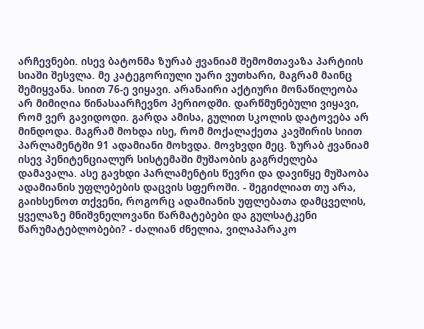არჩევნები. ისევ ბატონმა ზურაბ ჟვანიამ შემომთავაზა პარტიის სიაში შესვლა. მე კატეგორიული უარი ვუთხარი, მაგრამ მაინც შემიყვანა. სიით 76-ე ვიყავი. არანაირი აქტიური მონაწილეობა არ მიმიღია წინასაარჩევნო პერიოდში. დარწმუნებული ვიყავი, რომ ვერ გავიდოდი. გარდა ამისა, გულით სკოლის დატოვება არ მინდოდა. მაგრამ მოხდა ისე, რომ მოქალაქეთა კავშირის სიით პარლამენტში 91 ადამიანი მოხვდა. მოვხვდი მეც. ზურაბ ჟვანიამ ისევ პენიტენციალურ სისტემაში მუშაობის გაგრძელება დამავალა. ასე გავხდი პარლამენტის წევრი და დავიწყე მუშაობა ადამიანის უფლებების დაცვის სფეროში. - შეგიძლიათ თუ არა, გაიხსენოთ თქვენი, როგორც ადამიანის უფლებათა დამცველის, ყველაზე მნიშვნელოვანი წარმატებები და გულსატკენი წარუმატებლობები? - ძალიან ძნელია, ვილაპარაკო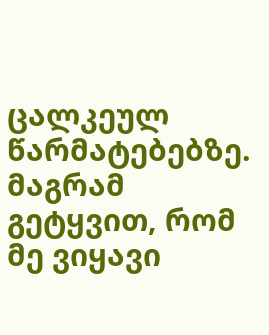ცალკეულ წარმატებებზე. მაგრამ გეტყვით, რომ მე ვიყავი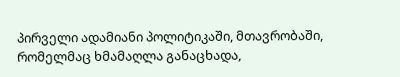პირველი ადამიანი პოლიტიკაში, მთავრობაში, რომელმაც ხმამაღლა განაცხადა,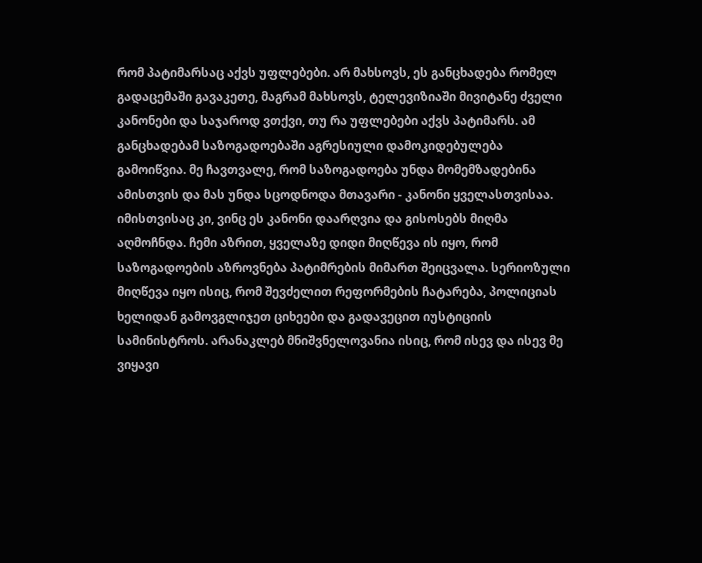რომ პატიმარსაც აქვს უფლებები. არ მახსოვს, ეს განცხადება რომელ გადაცემაში გავაკეთე, მაგრამ მახსოვს, ტელევიზიაში მივიტანე ძველი კანონები და საჯაროდ ვთქვი, თუ რა უფლებები აქვს პატიმარს. ამ განცხადებამ საზოგადოებაში აგრესიული დამოკიდებულება გამოიწვია. მე ჩავთვალე, რომ საზოგადოება უნდა მომემზადებინა ამისთვის და მას უნდა სცოდნოდა მთავარი - კანონი ყველასთვისაა. იმისთვისაც კი, ვინც ეს კანონი დაარღვია და გისოსებს მიღმა აღმოჩნდა. ჩემი აზრით, ყველაზე დიდი მიღწევა ის იყო, რომ საზოგადოების აზროვნება პატიმრების მიმართ შეიცვალა. სერიოზული მიღწევა იყო ისიც, რომ შევძელით რეფორმების ჩატარება, პოლიციას ხელიდან გამოვგლიჯეთ ციხეები და გადავეცით იუსტიციის სამინისტროს. არანაკლებ მნიშვნელოვანია ისიც, რომ ისევ და ისევ მე ვიყავი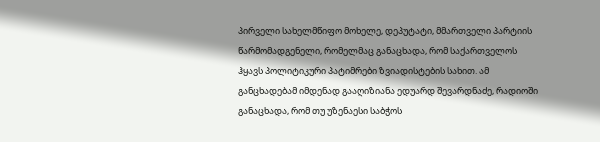პირველი სახელმწიფო მოხელე, დეპუტატი, მმართველი პარტიის წარმომადგენელი, რომელმაც განაცხადა, რომ საქართველოს ჰყავს პოლიტიკური პატიმრები ზვიადისტების სახით. ამ განცხადებამ იმდენად გააღიზიანა ედუარდ შევარდნაძე, რადიოში განაცხადა, რომ თუ უზენაესი საბჭოს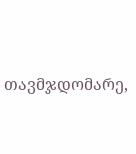თავმჯდომარე,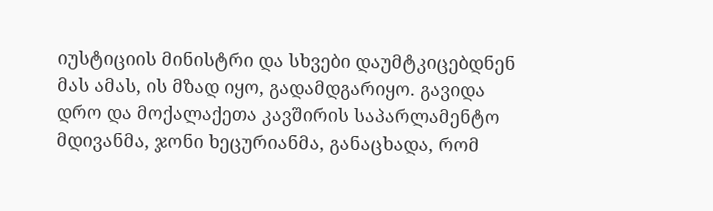იუსტიციის მინისტრი და სხვები დაუმტკიცებდნენ მას ამას, ის მზად იყო, გადამდგარიყო. გავიდა დრო და მოქალაქეთა კავშირის საპარლამენტო მდივანმა, ჯონი ხეცურიანმა, განაცხადა, რომ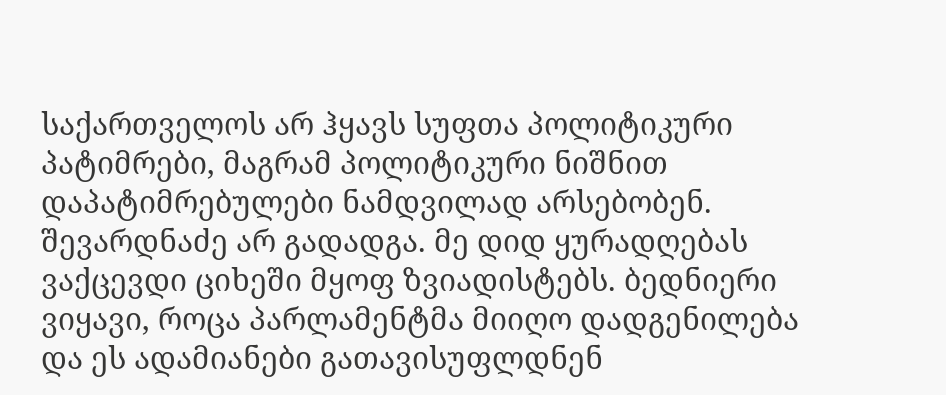საქართველოს არ ჰყავს სუფთა პოლიტიკური პატიმრები, მაგრამ პოლიტიკური ნიშნით დაპატიმრებულები ნამდვილად არსებობენ. შევარდნაძე არ გადადგა. მე დიდ ყურადღებას ვაქცევდი ციხეში მყოფ ზვიადისტებს. ბედნიერი ვიყავი, როცა პარლამენტმა მიიღო დადგენილება და ეს ადამიანები გათავისუფლდნენ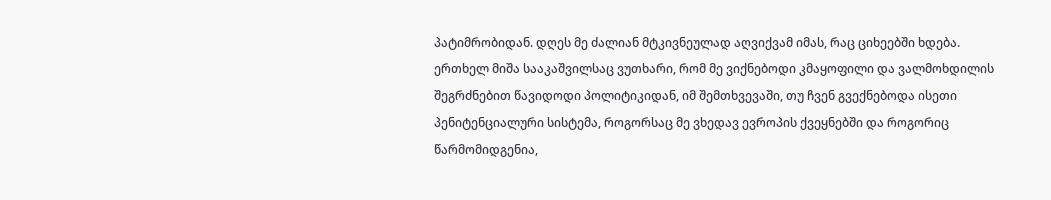პატიმრობიდან. დღეს მე ძალიან მტკივნეულად აღვიქვამ იმას, რაც ციხეებში ხდება. ერთხელ მიშა სააკაშვილსაც ვუთხარი, რომ მე ვიქნებოდი კმაყოფილი და ვალმოხდილის შეგრძნებით წავიდოდი პოლიტიკიდან, იმ შემთხვევაში, თუ ჩვენ გვექნებოდა ისეთი პენიტენციალური სისტემა, როგორსაც მე ვხედავ ევროპის ქვეყნებში და როგორიც წარმომიდგენია,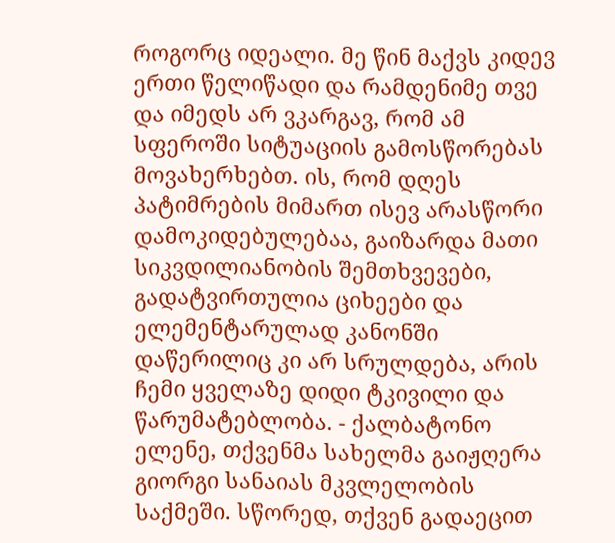როგორც იდეალი. მე წინ მაქვს კიდევ ერთი წელიწადი და რამდენიმე თვე და იმედს არ ვკარგავ, რომ ამ სფეროში სიტუაციის გამოსწორებას მოვახერხებთ. ის, რომ დღეს პატიმრების მიმართ ისევ არასწორი დამოკიდებულებაა, გაიზარდა მათი სიკვდილიანობის შემთხვევები, გადატვირთულია ციხეები და ელემენტარულად კანონში დაწერილიც კი არ სრულდება, არის ჩემი ყველაზე დიდი ტკივილი და წარუმატებლობა. - ქალბატონო ელენე, თქვენმა სახელმა გაიჟღერა გიორგი სანაიას მკვლელობის საქმეში. სწორედ, თქვენ გადაეცით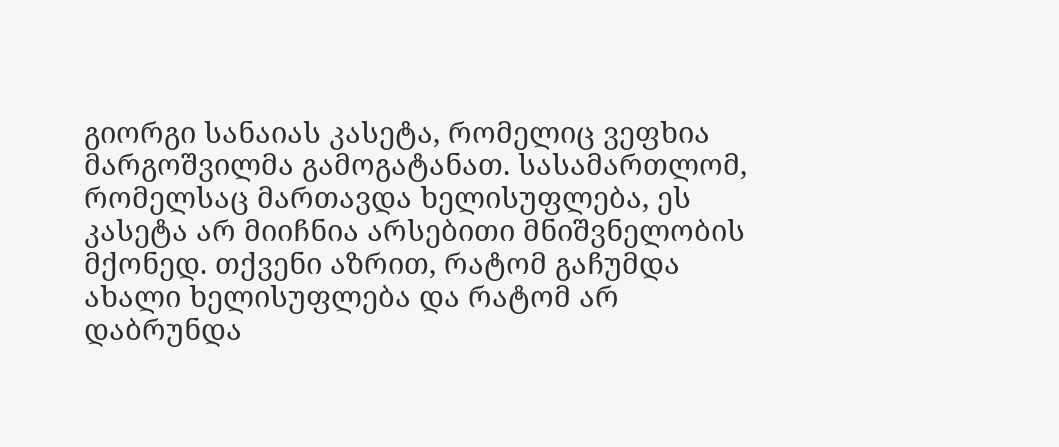გიორგი სანაიას კასეტა, რომელიც ვეფხია მარგოშვილმა გამოგატანათ. სასამართლომ, რომელსაც მართავდა ხელისუფლება, ეს კასეტა არ მიიჩნია არსებითი მნიშვნელობის მქონედ. თქვენი აზრით, რატომ გაჩუმდა ახალი ხელისუფლება და რატომ არ დაბრუნდა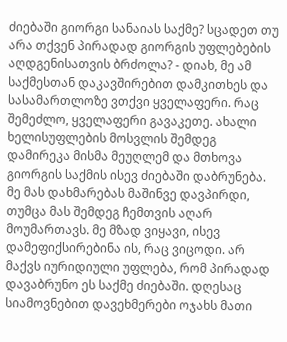ძიებაში გიორგი სანაიას საქმე? სცადეთ თუ არა თქვენ პირადად გიორგის უფლებების აღდგენისათვის ბრძოლა? - დიახ, მე ამ საქმესთან დაკავშირებით დამკითხეს და სასამართლოზე ვთქვი ყველაფერი. რაც შემეძლო, ყველაფერი გავაკეთე. ახალი ხელისუფლების მოსვლის შემდეგ დამირეკა მისმა მეუღლემ და მთხოვა გიორგის საქმის ისევ ძიებაში დაბრუნება. მე მას დახმარებას მაშინვე დავპირდი, თუმცა მას შემდეგ ჩემთვის აღარ მოუმართავს. მე მზად ვიყავი, ისევ დამეფიქსირებინა ის, რაც ვიცოდი. არ მაქვს იურიდიული უფლება, რომ პირადად დავაბრუნო ეს საქმე ძიებაში. დღესაც სიამოვნებით დავეხმერები ოჯახს მათი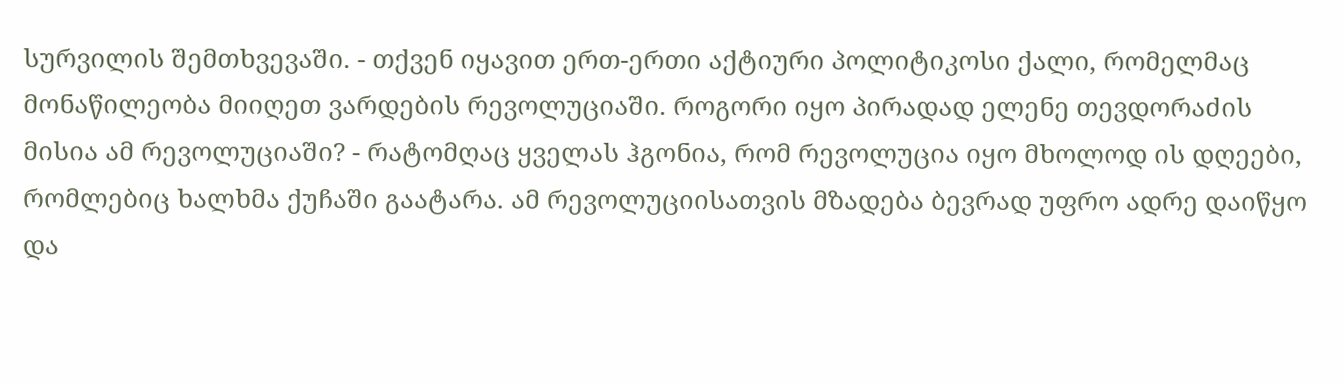სურვილის შემთხვევაში. - თქვენ იყავით ერთ-ერთი აქტიური პოლიტიკოსი ქალი, რომელმაც მონაწილეობა მიიღეთ ვარდების რევოლუციაში. როგორი იყო პირადად ელენე თევდორაძის მისია ამ რევოლუციაში? - რატომღაც ყველას ჰგონია, რომ რევოლუცია იყო მხოლოდ ის დღეები, რომლებიც ხალხმა ქუჩაში გაატარა. ამ რევოლუციისათვის მზადება ბევრად უფრო ადრე დაიწყო და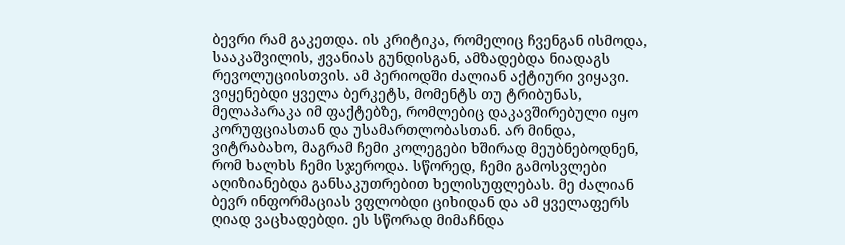ბევრი რამ გაკეთდა. ის კრიტიკა, რომელიც ჩვენგან ისმოდა, სააკაშვილის, ჟვანიას გუნდისგან, ამზადებდა ნიადაგს რევოლუციისთვის. ამ პერიოდში ძალიან აქტიური ვიყავი. ვიყენებდი ყველა ბერკეტს, მომენტს თუ ტრიბუნას, მელაპარაკა იმ ფაქტებზე, რომლებიც დაკავშირებული იყო კორუფციასთან და უსამართლობასთან. არ მინდა, ვიტრაბახო, მაგრამ ჩემი კოლეგები ხშირად მეუბნებოდნენ, რომ ხალხს ჩემი სჯეროდა. სწორედ, ჩემი გამოსვლები აღიზიანებდა განსაკუთრებით ხელისუფლებას. მე ძალიან ბევრ ინფორმაციას ვფლობდი ციხიდან და ამ ყველაფერს ღიად ვაცხადებდი. ეს სწორად მიმაჩნდა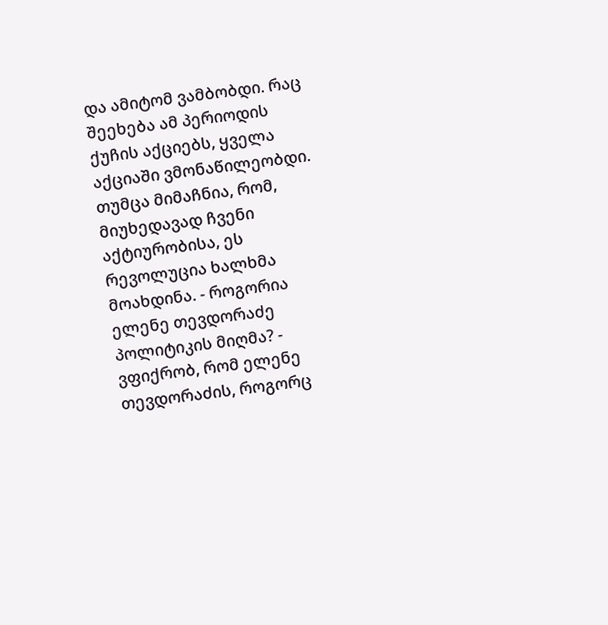და ამიტომ ვამბობდი. რაც შეეხება ამ პერიოდის ქუჩის აქციებს, ყველა აქციაში ვმონაწილეობდი. თუმცა მიმაჩნია, რომ, მიუხედავად ჩვენი აქტიურობისა, ეს რევოლუცია ხალხმა მოახდინა. - როგორია ელენე თევდორაძე პოლიტიკის მიღმა? - ვფიქრობ, რომ ელენე თევდორაძის, როგორც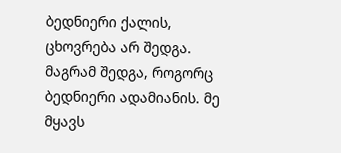ბედნიერი ქალის, ცხოვრება არ შედგა. მაგრამ შედგა, როგორც ბედნიერი ადამიანის. მე მყავს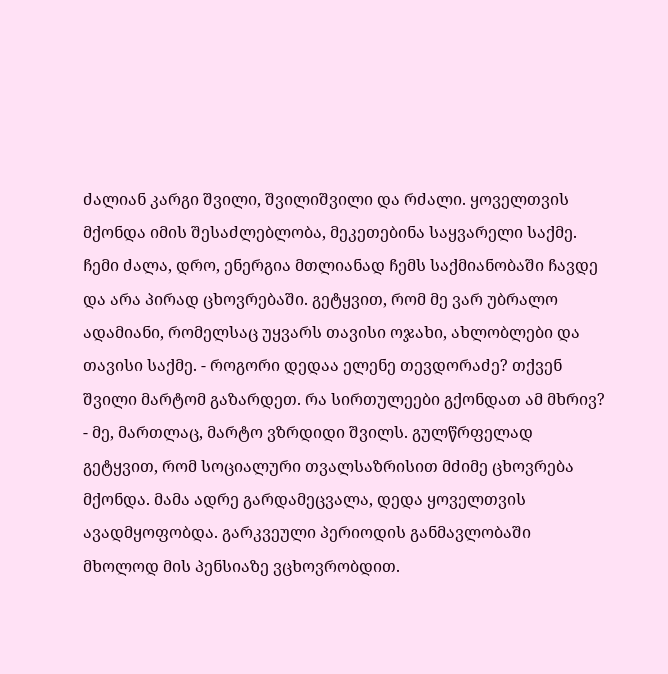ძალიან კარგი შვილი, შვილიშვილი და რძალი. ყოველთვის მქონდა იმის შესაძლებლობა, მეკეთებინა საყვარელი საქმე. ჩემი ძალა, დრო, ენერგია მთლიანად ჩემს საქმიანობაში ჩავდე და არა პირად ცხოვრებაში. გეტყვით, რომ მე ვარ უბრალო ადამიანი, რომელსაც უყვარს თავისი ოჯახი, ახლობლები და თავისი საქმე. - როგორი დედაა ელენე თევდორაძე? თქვენ შვილი მარტომ გაზარდეთ. რა სირთულეები გქონდათ ამ მხრივ? - მე, მართლაც, მარტო ვზრდიდი შვილს. გულწრფელად გეტყვით, რომ სოციალური თვალსაზრისით მძიმე ცხოვრება მქონდა. მამა ადრე გარდამეცვალა, დედა ყოველთვის ავადმყოფობდა. გარკვეული პერიოდის განმავლობაში მხოლოდ მის პენსიაზე ვცხოვრობდით.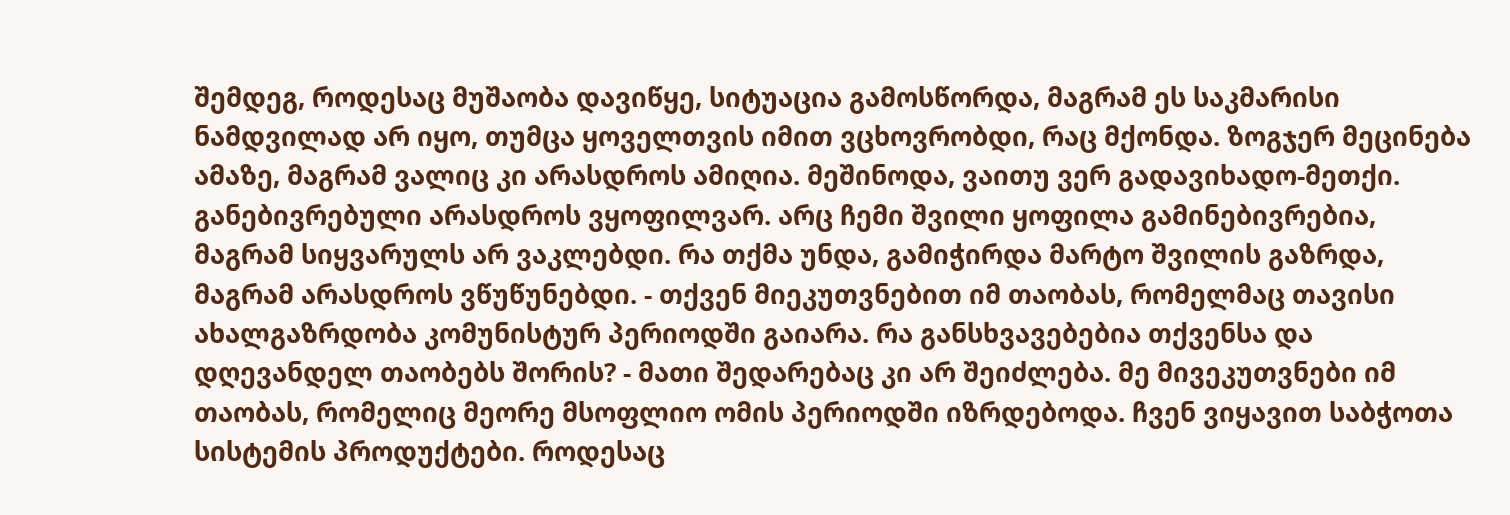შემდეგ, როდესაც მუშაობა დავიწყე, სიტუაცია გამოსწორდა, მაგრამ ეს საკმარისი ნამდვილად არ იყო, თუმცა ყოველთვის იმით ვცხოვრობდი, რაც მქონდა. ზოგჯერ მეცინება ამაზე, მაგრამ ვალიც კი არასდროს ამიღია. მეშინოდა, ვაითუ ვერ გადავიხადო-მეთქი. განებივრებული არასდროს ვყოფილვარ. არც ჩემი შვილი ყოფილა გამინებივრებია, მაგრამ სიყვარულს არ ვაკლებდი. რა თქმა უნდა, გამიჭირდა მარტო შვილის გაზრდა, მაგრამ არასდროს ვწუწუნებდი. - თქვენ მიეკუთვნებით იმ თაობას, რომელმაც თავისი ახალგაზრდობა კომუნისტურ პერიოდში გაიარა. რა განსხვავებებია თქვენსა და დღევანდელ თაობებს შორის? - მათი შედარებაც კი არ შეიძლება. მე მივეკუთვნები იმ თაობას, რომელიც მეორე მსოფლიო ომის პერიოდში იზრდებოდა. ჩვენ ვიყავით საბჭოთა სისტემის პროდუქტები. როდესაც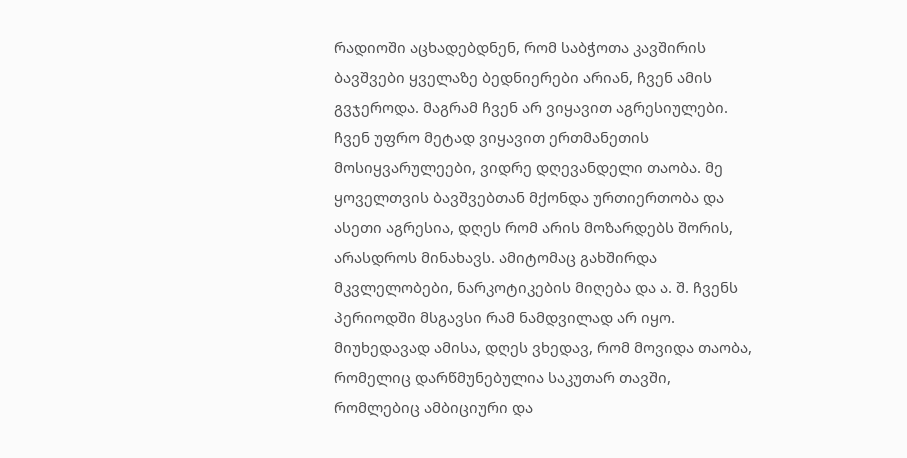რადიოში აცხადებდნენ, რომ საბჭოთა კავშირის ბავშვები ყველაზე ბედნიერები არიან, ჩვენ ამის გვჯეროდა. მაგრამ ჩვენ არ ვიყავით აგრესიულები. ჩვენ უფრო მეტად ვიყავით ერთმანეთის მოსიყვარულეები, ვიდრე დღევანდელი თაობა. მე ყოველთვის ბავშვებთან მქონდა ურთიერთობა და ასეთი აგრესია, დღეს რომ არის მოზარდებს შორის, არასდროს მინახავს. ამიტომაც გახშირდა მკვლელობები, ნარკოტიკების მიღება და ა. შ. ჩვენს პერიოდში მსგავსი რამ ნამდვილად არ იყო. მიუხედავად ამისა, დღეს ვხედავ, რომ მოვიდა თაობა, რომელიც დარწმუნებულია საკუთარ თავში, რომლებიც ამბიციური და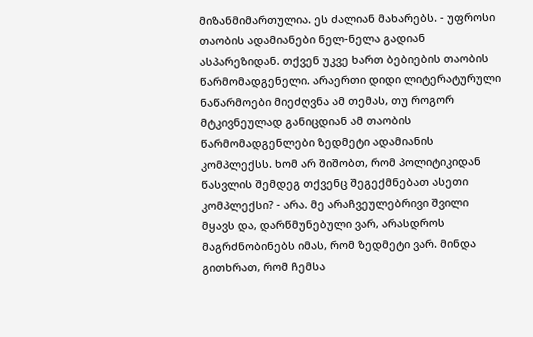მიზანმიმართულია. ეს ძალიან მახარებს. - უფროსი თაობის ადამიანები ნელ-ნელა გადიან ასპარეზიდან. თქვენ უკვე ხართ ბებიების თაობის წარმომადგენელი. არაერთი დიდი ლიტერატურული ნაწარმოები მიეძღვნა ამ თემას, თუ როგორ მტკივნეულად განიცდიან ამ თაობის წარმომადგენლები ზედმეტი ადამიანის კომპლექსს. ხომ არ შიშობთ, რომ პოლიტიკიდან წასვლის შემდეგ თქვენც შეგექმნებათ ასეთი კომპლექსი? - არა. მე არაჩვეულებრივი შვილი მყავს და, დარწმუნებული ვარ, არასდროს მაგრძნობინებს იმას, რომ ზედმეტი ვარ. მინდა გითხრათ, რომ ჩემსა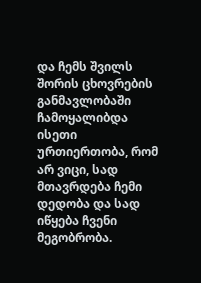და ჩემს შვილს შორის ცხოვრების განმავლობაში ჩამოყალიბდა ისეთი ურთიერთობა, რომ არ ვიცი, სად მთავრდება ჩემი დედობა და სად იწყება ჩვენი მეგობრობა.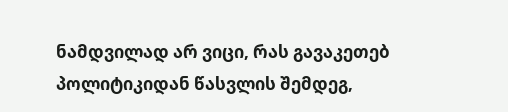ნამდვილად არ ვიცი, რას გავაკეთებ პოლიტიკიდან წასვლის შემდეგ,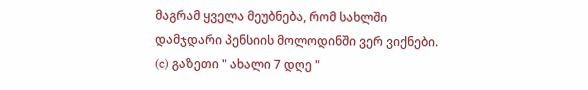მაგრამ ყველა მეუბნება, რომ სახლში დამჯდარი პენსიის მოლოდინში ვერ ვიქნები.
(c) გაზეთი " ახალი 7 დღე "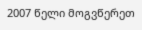2007 წელი მოგვწერეთ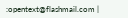:opentext@flashmail.com |